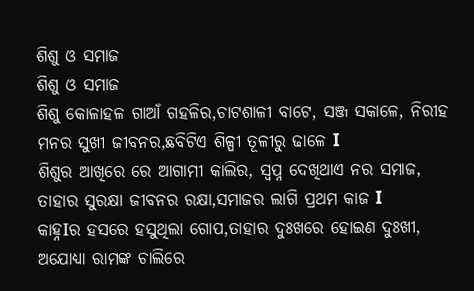ଶିଶୁ ଓ ସମାଜ
ଶିଶୁ ଓ ସମାଜ
ଶିଶୁ କୋଳାହଳ ଗାଆଁ ଗହଳିର,ଚାଟଶାଳୀ ବାଟେ, ସଞ୍ଜ ସକାଳେ, ନିରୀହ ମନର ସୁଖୀ ଜୀବନର,ଛବିଟିଏ ଶିଳ୍ପୀ ତୂଳୀରୁ ଢାଳେ I
ଶିଶୁର ଆଖିରେ ରେ ଆଗାମୀ କାଲିର, ସ୍ଵପ୍ନ ଦେଖିଥାଏ ନର ସମାଜ,
ତାହାର ସୁରକ୍ଷା ଜୀବନର ରକ୍ଷା,ସମାଜର ଲାଗି ପ୍ରଥମ କାଜ I
କାହ୍ନIର ହସରେ ହସୁଥିଲା ଗୋପ,ତାହାର ଦୁଃଖରେ ହୋଇଣ ଦୁଃଖୀ,
ଅଯୋଧ୍ୟା ରାମଙ୍କ ଚାଲିରେ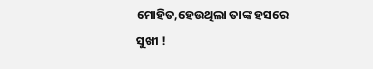ମୋହିତ,ହେଉଥିଲା ତାଙ୍କ ହସରେ ସୁଖୀ !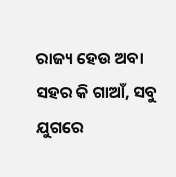ରାଜ୍ୟ ହେଉ ଅବା ସହର କି ଗାଆଁ, ସବୁ ଯୁଗରେ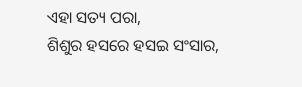ଏହା ସତ୍ୟ ପରା,
ଶିଶୁର ହସରେ ହସଇ ସଂସାର,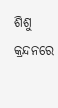ଶିଶୁ କ୍ରନ୍ଦନରେ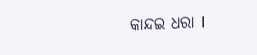କାନ୍ଦଇ ଧରା I